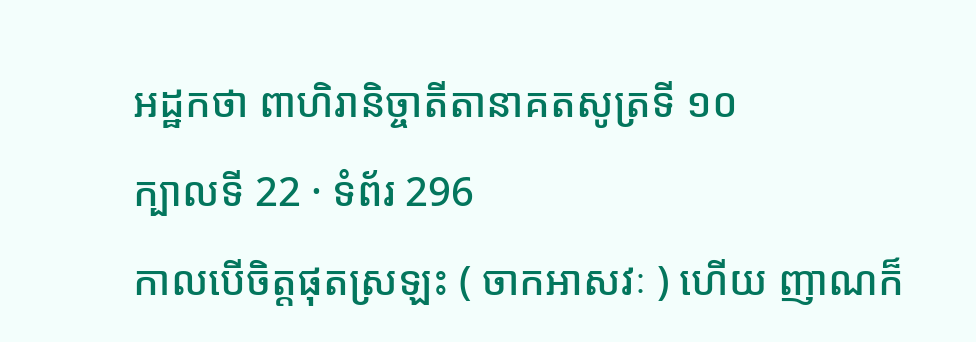អដ្ឋកថា ពាហិរានិច្ចាតីតានាគតសូត្រទី ១០
ក្បាលទី 22 · ទំព័រ 296
កាលបើចិត្តផុតស្រឡះ ( ចាកអាសវៈ ) ហើយ ញាណក៏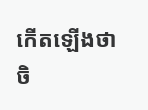កើតឡើងថា ចិ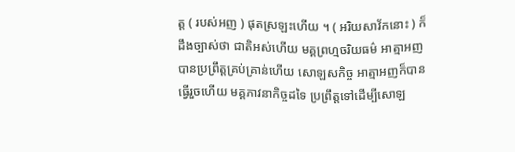ត្ត ( របស់អញ ) ផុតស្រឡះហើយ ។ ( អរិយសាវ័កនោះ ) ក៏ដឹងច្បាស់ថា ជាតិអស់ហើយ មគ្គព្រហ្មចរិយធម៌ អាត្មាអញបានប្រព្រឹត្តគ្រប់គ្រាន់ហើយ សោឡសកិច្ច អាត្មាអញក៏បានធ្វើរួចហើយ មគ្គភាវនាកិច្ចដទៃ ប្រព្រឹត្តទៅដើម្បីសោឡ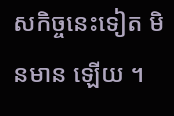សកិច្ចនេះទៀត មិនមាន ឡើយ ។